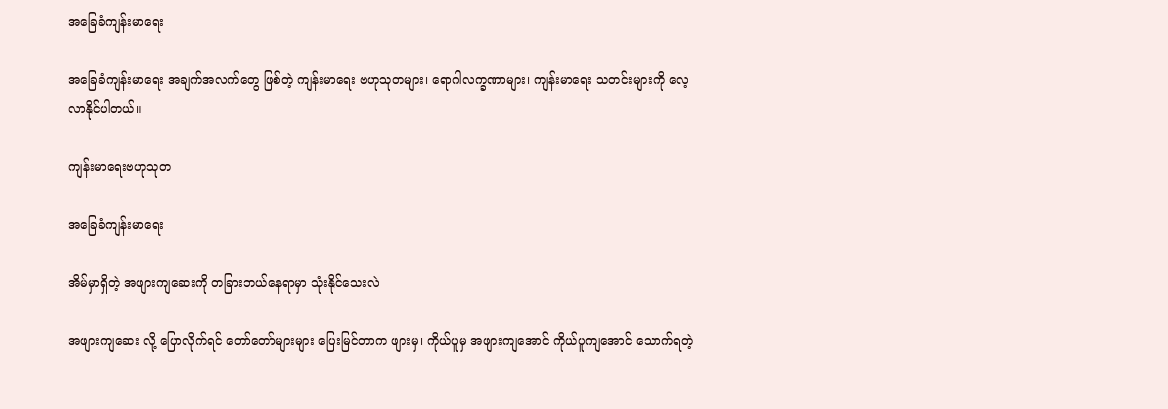အခြေခံကျန်းမာရေး

အခြေခံကျန်းမာရေး အချက်အလက်တွေ ဖြစ်တဲ့ ကျန်းမာရေး ဗဟုသုတများ၊ ရောဂါလက္ခဏာများ၊ ကျန်းမာရေး သတင်းများကို လေ့လာနိုင်ပါတယ်။

ကျန်းမာရေးဗဟုသုတ

အခြေခံကျန်းမာရေး

အိမ်မှာရှိတဲ့ အဖျားကျဆေးကို တခြားဘယ်နေရာမှာ သုံးနိုင်သေးလဲ

အဖျားကျဆေး လို့ ပြောလိုက်ရင် တော်တော်များများ ပြေးမြင်တာက ဖျားမှ၊ ကိုယ်ပူမှ အဖျားကျအောင် ကိုယ်ပူကျအောင် သောက်ရတဲ့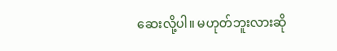ဆေးလို့ပါ။ မဟုတ်ဘူးလားဆို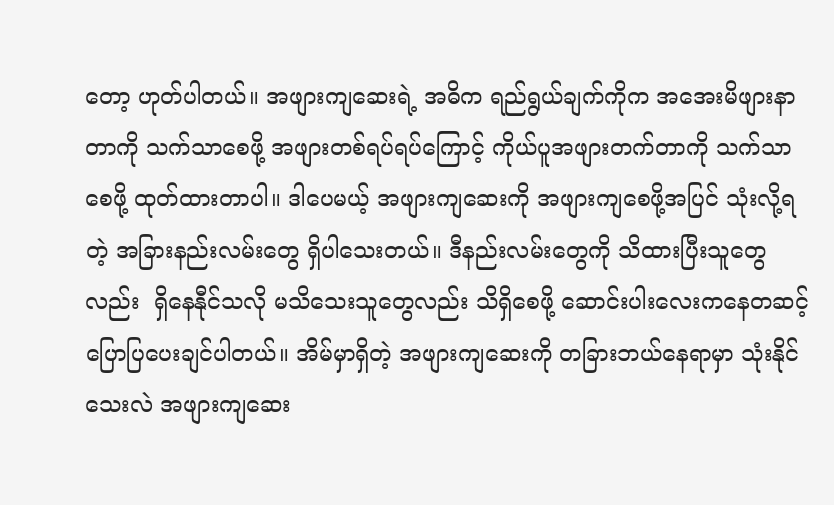တော့ ဟုတ်ပါတယ်။ အဖျားကျဆေးရဲ့ အဓိက ရည်ရွယ်ချက်ကိုက အအေးမိဖျားနာတာကို သက်သာစေဖို့ အဖျားတစ်ရပ်ရပ်ကြောင့် ကိုယ်ပူအဖျားတက်တာကို သက်သာစေဖို့ ထုတ်ထားတာပါ။ ဒါပေမယ့် အဖျားကျဆေးကို အဖျားကျစေဖို့အပြင် သုံးလို့ရတဲ့ အခြားနည်းလမ်းတွေ ရှိပါသေးတယ်။ ဒီနည်းလမ်းတွေကို သိထားပြီးသူတွေလည်း  ရှိနေနီုင်သလို မသိသေးသူတွေလည်း သိရှိစေဖို့ ဆောင်းပါးလေးကနေတဆင့် ပြောပြပေးချင်ပါတယ်။ အိမ်မှာရှိတဲ့ အဖျားကျဆေးကို တခြားဘယ်နေရာမှာ သုံးနိုင်သေးလဲ အဖျားကျဆေး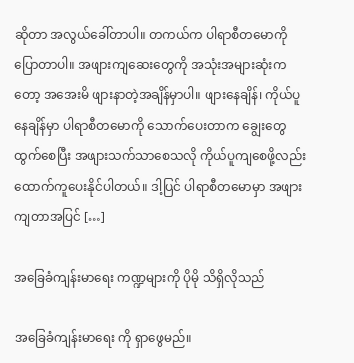ဆိုတာ အလွယ်ခေါ်တာပါ။ တကယ်က ပါရာစီတမောကို ပြောတာပါ။ အဖျားကျဆေးတွေကို အသုံးအများဆုံးကတော့ အအေးမိ ဖျားနာတဲ့အချိန်မှာပါ။ ဖျားနေချိန်၊ ကိုယ်ပူနေချိန်မှာ ပါရာစီတမောကို သောက်ပေးတာက ချွေးတွေထွက်စေပြီး အဖျားသက်သာစေသလို ကိုယ်ပူကျစေဖို့လည်း ထောက်ကူပေးနိုင်ပါတယ်။ ဒါ့ပြင် ပါရာစီတမောမှာ အဖျားကျတာအပြင် […]

အခြေခံကျန်းမာရေး ကဏ္ဍများကို ပိုမို သိရှိလိုသည်

အခြေခံကျန်းမာရေး ကို ရှာဖွေမည်။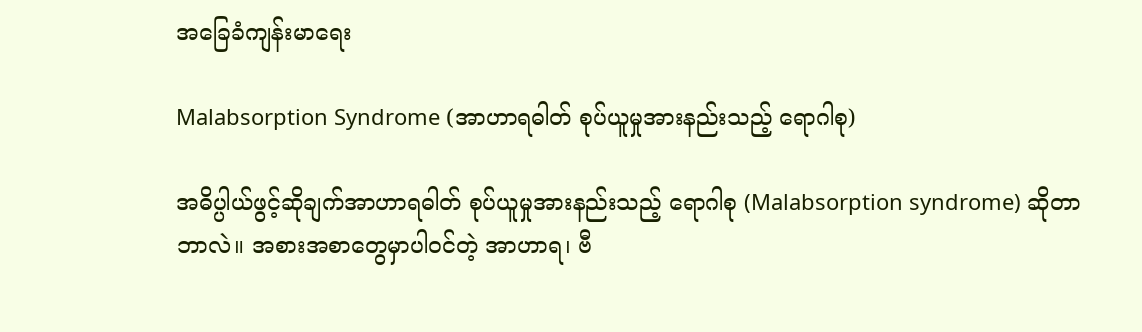အခြေခံကျန်းမာရေး

Malabsorption Syndrome (အာဟာရဓါတ် စုပ်ယူမှုအားနည်းသည့် ရောဂါစု)

အဓိပ္ပါယ်ဖွင့်ဆိုချက်အာဟာရဓါတ် စုပ်ယူမှုအားနည်းသည့် ရောဂါစု (Malabsorption syndrome) ဆိုတာ ဘာလဲ။ အစားအစာတွေမှာပါဝင်တဲ့ အာဟာရ၊ ဗီ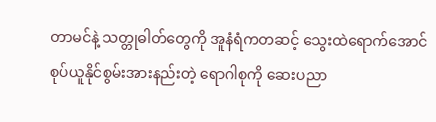တာမင်နဲ့ သတ္တုဓါတ်တွေကို အူနံရံကတဆင့် သွေးထဲရောက်အောင် စုပ်ယူနိုင်စွမ်းအားနည်းတဲ့ ရောဂါစုကို ဆေးပညာ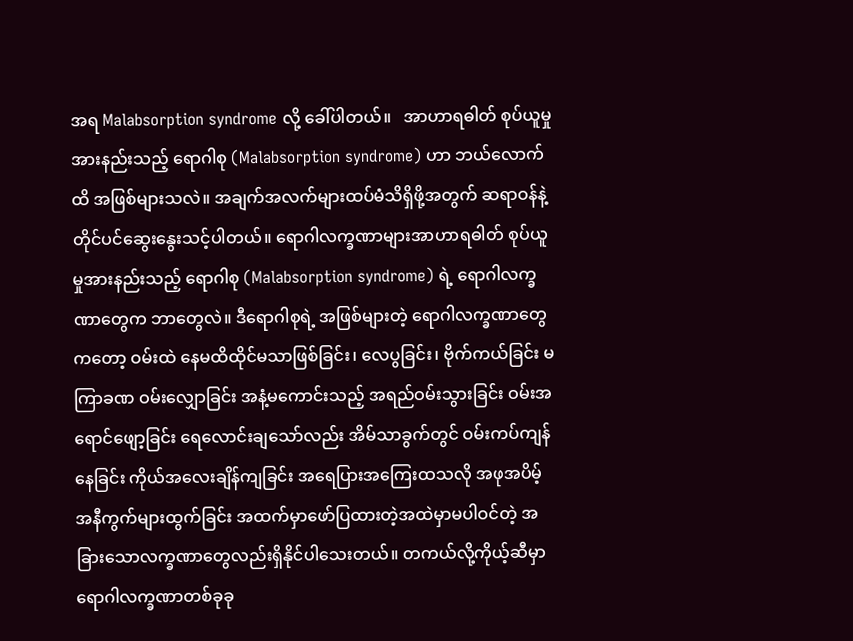အရ Malabsorption syndrome လို့ ခေါ်ပါတယ်။   အာဟာရဓါတ် စုပ်ယူမှုအားနည်းသည့် ရောဂါစု (Malabsorption syndrome) ဟာ ဘယ်လောက်ထိ အဖြစ်များသလဲ။ အချက်အလက်များထပ်မံသိရှိဖို့အတွက် ဆရာဝန်နဲ့ တိုင်ပင်ဆွေးနွေးသင့်ပါတယ်။ ရောဂါလက္ခဏာများအာဟာရဓါတ် စုပ်ယူမှုအားနည်းသည့် ရောဂါစု (Malabsorption syndrome) ရဲ့ ရောဂါလက္ခဏာတွေက ဘာတွေလဲ။ ဒီရောဂါစုရဲ့ အဖြစ်များတဲ့ ရောဂါလက္ခဏာတွေကတော့ ဝမ်းထဲ နေမထိထိုင်မသာဖြစ်ခြင်း၊ လေပွခြင်း၊ ဗိုက်ကယ်ခြင်း မကြာခဏ ဝမ်းလျှောခြင်း အနံ့မကောင်းသည့် အရည်ဝမ်းသွားခြင်း ဝမ်းအရောင်ဖျော့ခြင်း ရေလောင်းချသော်လည်း အိမ်သာခွက်တွင် ဝမ်းကပ်ကျန်နေခြင်း ကိုယ်အလေးချိန်ကျခြင်း အရေပြားအကြေးထသလို အဖုအပိမ့် အနီကွက်များထွက်ခြင်း အထက်မှာဖော်ပြထားတဲ့အထဲမှာမပါဝင်တဲ့ အခြားသောလက္ခဏာတွေလည်းရှိနိုင်ပါသေးတယ်။ တကယ်လို့ကိုယ့်ဆီမှာ ရောဂါလက္ခဏာတစ်ခုခု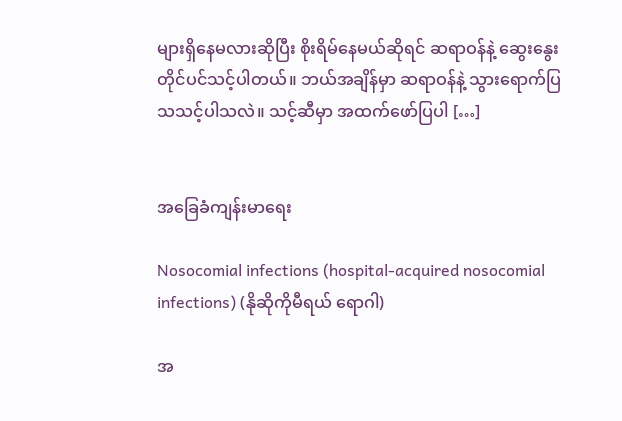များရှိနေမလားဆိုပြီး စိုးရိမ်နေမယ်ဆိုရင် ဆရာဝန်နဲ့ ဆွေးနွေးတိုင်ပင်သင့်ပါတယ်။ ဘယ်အချိန်မှာ ဆရာဝန်နဲ့ သွားရောက်ပြသသင့်ပါသလဲ။ သင့်ဆီမှာ အထက်ဖော်ပြပါ […]


အခြေခံကျန်းမာရေး

Nosocomial infections (hospital-acquired nosocomial infections) (နိုဆိုကိုမီရယ် ရောဂါ)

အ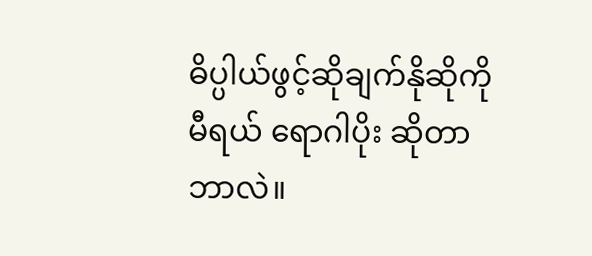ဓိပ္ပါယ်ဖွင့်ဆိုချက်နိုဆိုကိုမီရယ် ရောဂါပိုး ဆိုတာဘာလဲ။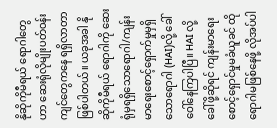နိုဆိုကိုမီရယ် ရောဂါတွေဟာ ဆေးရုံလိုမျိုးပတ်ဝန်းကျင်တွေကနေ ရရှိလာတာဖြစ်ပါတယ်။ ယခုအခါ နိုဆိုကိုမီရယ် ရောဂါကို ဆေးရုံမှရရှိသောရောဂါ/ကျန်းမာရေးစောင့်ရှောက်မှုမှရှိသောရောဂါ (HAI)လို့ ခေါ်ဝေါ်နေကြပါပြီ။ HAI လို့ခေါ်ဖို့ဆိုရင် ကျန်းမာရေးစောင့်ရှောင်မှုမခံယူခင် ထိုရောဂါမဖြစ်နေဖို့ လိုအပ်ပါ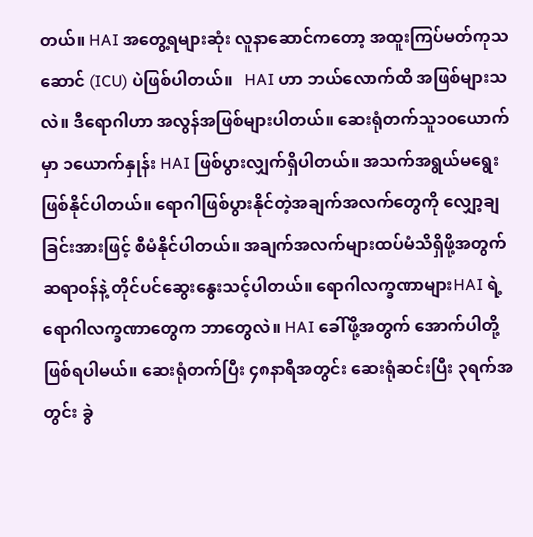တယ်။ HAI အတွေ့ရများဆုံး လူနာဆောင်ကတော့ အထူးကြပ်မတ်ကုသဆောင် (ICU) ပဲဖြစ်ပါတယ်။   HAI ဟာ ဘယ်လောက်ထိ အဖြစ်များသလဲ။ ဒီရောဂါဟာ အလွန်အဖြစ်များပါတယ်။ ဆေးရုံတက်သူ၁၀ယောက်မှာ ၁ယောက်နှုန်း HAI ဖြစ်ပွားလျှက်ရှိပါတယ်။ အသက်အရွယ်မရွေးဖြစ်နိုင်ပါတယ်။ ရောဂါဖြစ်ပွားနိုင်တဲ့အချက်အလက်တွေကို လျှော့ချခြင်းအားဖြင့် စီမံနိုင်ပါတယ်။ အချက်အလက်များထပ်မံသိရှိဖို့အတွက် ဆရာဝန်နဲ့ တိုင်ပင်ဆွေးနွေးသင့်ပါတယ်။ ရောဂါလက္ခဏာများHAI ရဲ့ ရောဂါလက္ခဏာတွေက ဘာတွေလဲ။ HAI ခေါ်ဖို့အတွက် အောက်ပါတို့ဖြစ်ရပါမယ်။ ဆေးရုံတက်ပြီး ၄၈နာရီအတွင်း ဆေးရုံဆင်းပြီး ၃ရက်အတွင်း ခွဲ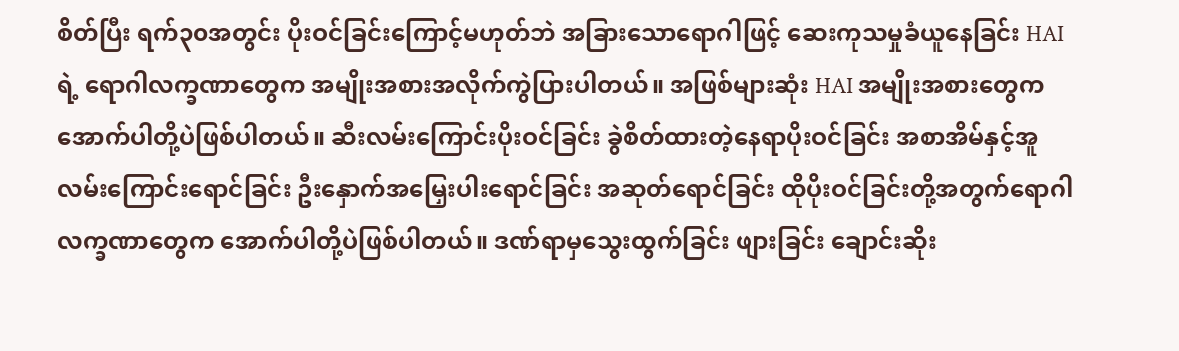စိတ်ပြီး ရက်၃၀အတွင်း ပိုးဝင်ခြင်းကြောင့်မဟုတ်ဘဲ အခြားသောရောဂါဖြင့် ဆေးကုသမှုခံယူနေခြင်း HAI ရဲ့ ရောဂါလက္ခဏာတွေက အမျိုးအစားအလိုက်ကွဲပြားပါတယ်။ အဖြစ်များဆုံး HAI အမျိုးအစားတွေက အောက်ပါတို့ပဲဖြစ်ပါတယ်။ ဆီးလမ်းကြောင်းပိုးဝင်ခြင်း ခွဲစိတ်ထားတဲ့နေရာပိုးဝင်ခြင်း အစာအိမ်နှင့်အူလမ်းကြောင်းရောင်ခြင်း ဦးနှောက်အမြှေးပါးရောင်ခြင်း အဆုတ်ရောင်ခြင်း ထိုပိုးဝင်ခြင်းတို့အတွက်ရောဂါလက္ခဏာတွေက အောက်ပါတို့ပဲဖြစ်ပါတယ်။ ဒဏ်ရာမှသွေးထွက်ခြင်း ဖျားခြင်း ချောင်းဆိုး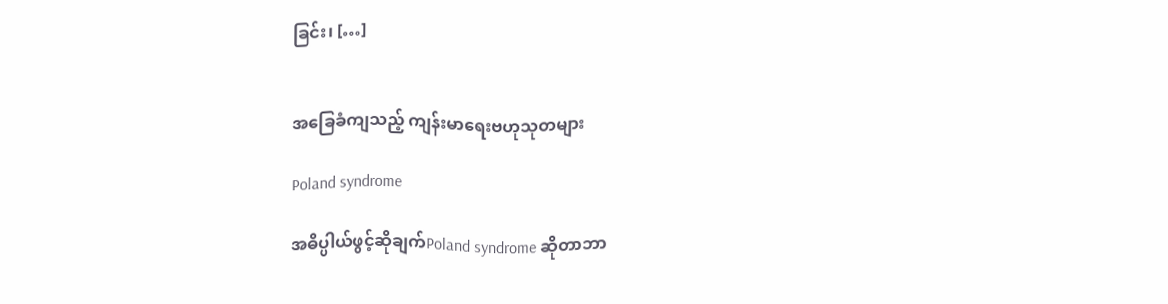ခြင်း၊ […]


အခြေခံကျသည့် ကျန်းမာရေးဗဟုသုတများ

Poland syndrome

အဓိပ္ပါယ်ဖွင့်ဆိုချက်Poland syndrome ဆိုတာဘာ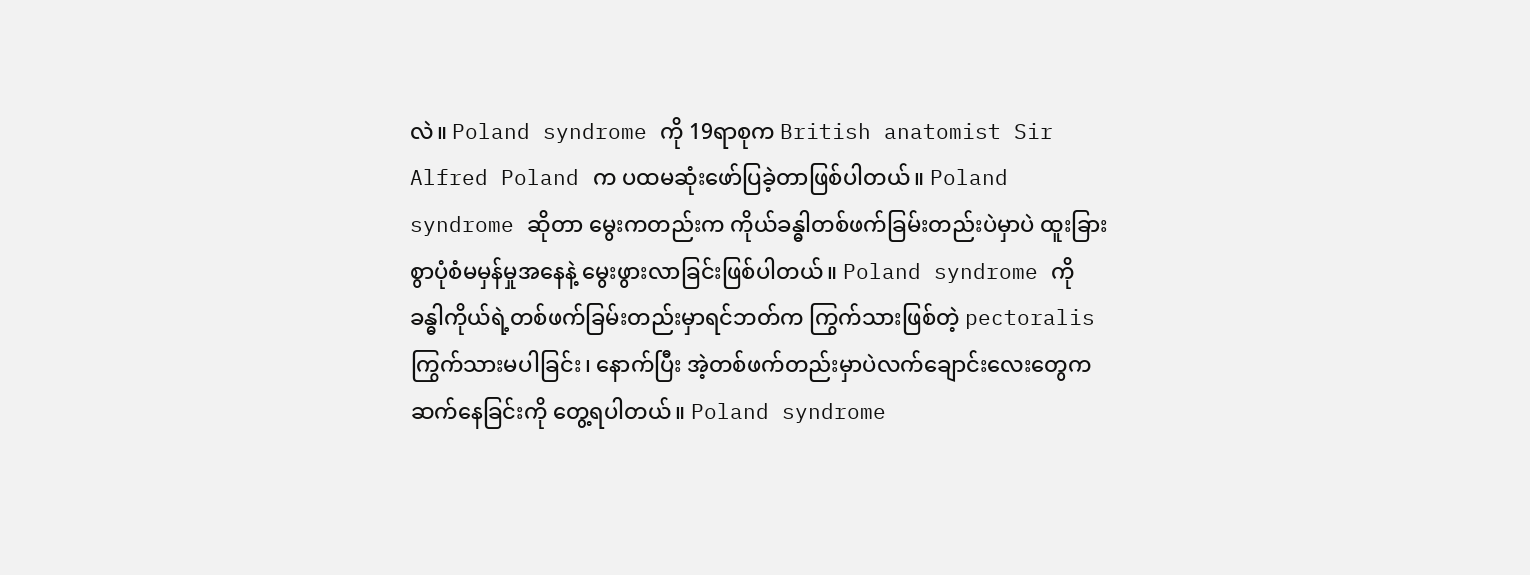လဲ။ Poland syndrome ကို 19ရာစုက British anatomist Sir Alfred Poland က ပထမဆုံးဖော်ပြခဲ့တာဖြစ်ပါတယ်။ Poland syndrome ဆိုတာ မွေးကတည်းက ကိုယ်ခန္ဓါတစ်ဖက်ခြမ်းတည်းပဲမှာပဲ ထူးခြားစွာပုံစံမမှန်မှုအနေနဲ့ မွေးဖွားလာခြင်းဖြစ်ပါတယ်။ Poland syndrome ကို ခန္ဓါကိုယ်ရဲ့တစ်ဖက်ခြမ်းတည်းမှာရင်ဘတ်က ကြွက်သားဖြစ်တဲ့ pectoralis ကြွက်သားမပါခြင်း၊ နောက်ပြီး အဲ့တစ်ဖက်တည်းမှာပဲလက်ချောင်းလေးတွေက ဆက်နေခြင်းကို တွေ့ရပါတယ်။ Poland syndrome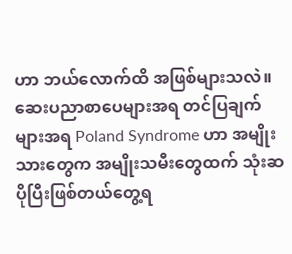ဟာ ဘယ်လောက်ထိ အဖြစ်များသလဲ။ ဆေးပညာစာပေများအရ တင်ပြချက်များအရ Poland Syndrome ဟာ အမျိုးသားတွေက အမျိုးသမီးတွေထက် သုံးဆပိုပြီးဖြစ်တယ်တွေ့ရ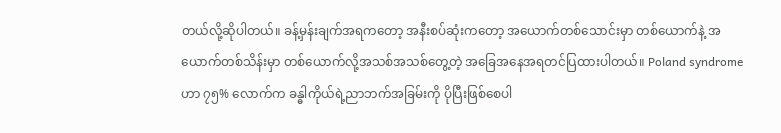တယ်လို့ဆိုပါတယ်။ ခန့်မှန်းချက်အရကတော့ အနီးစပ်ဆုံးကတော့ အယောက်တစ်သောင်းမှာ တစ်ယောက်နဲ့ အယောက်တစ်သိန်းမှာ တစ်ယောက်လို့အသစ်အသစ်တွေ့တဲ့ အခြေအနေအရတင်ပြထားပါတယ်။ Poland syndrome ဟာ ၇၅% လောက်က ခန္ဓါကိုယ်ရဲ့ညာဘက်အခြမ်းကို ပိုပြီးဖြစ်စေပါ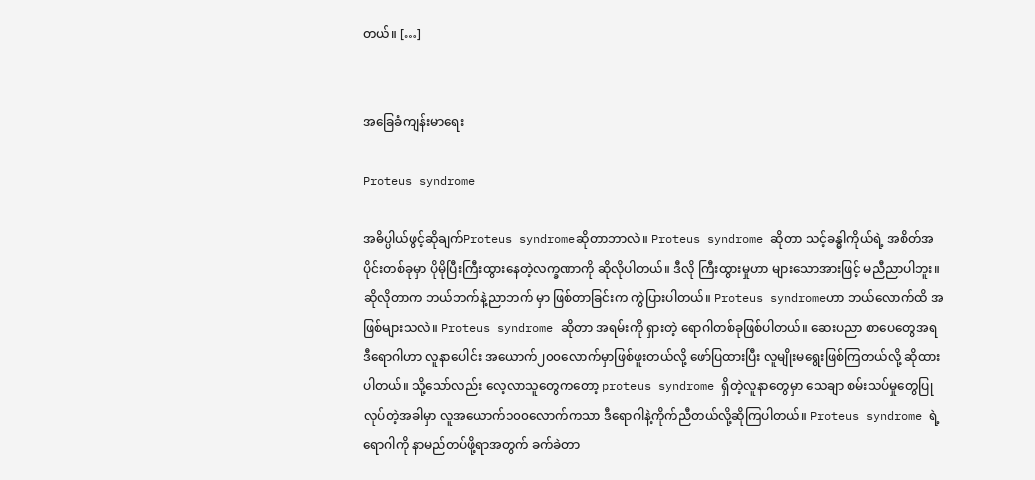တယ်။ […]


အခြေခံကျန်းမာရေး

Proteus syndrome

အဓိပ္ပါယ်ဖွင့်ဆိုချက်Proteus syndromeဆိုတာဘာလဲ။ Proteus syndrome ဆိုတာ သင့်ခန္ဓါကိုယ်ရဲ့ အစိတ်အပိုင်းတစ်ခုမှာ ပိုမိုပြီးကြီးထွားနေတဲ့လက္ခဏာကို ဆိုလိုပါတယ်။ ဒီလို ကြီးထွားမှုဟာ များသောအားဖြင့် မညီညာပါဘူး။ ဆိုလိုတာက ဘယ်ဘက်နဲ့ညာဘက် မှာ ဖြစ်တာခြင်းက ကွဲပြားပါတယ်။ Proteus syndromeဟာ ဘယ်လောက်ထိ အဖြစ်များသလဲ။ Proteus syndrome ဆိုတာ အရမ်းကို ရှားတဲ့ ရောဂါတစ်ခုဖြစ်ပါတယ်။ ဆေးပညာ စာပေတွေအရ ဒီရောဂါဟာ လူနာပေါင်း အယောက်၂၀၀လောက်မှာဖြစ်ဖူးတယ်လို့ ဖော်ပြထားပြီး လူမျိုးမရွေးဖြစ်ကြတယ်လို့ ဆိုထားပါတယ်။ သို့သော်လည်း လေ့လာသူတွေကတော့ proteus syndrome ရှိတဲ့လူနာတွေမှာ သေချာ စမ်းသပ်မှုတွေပြုလုပ်တဲ့အခါမှာ လူအယောက်၁၀၀လောက်ကသာ ဒီရောဂါနဲ့ကိုက်ညီတယ်လို့ဆိုကြပါတယ်။ Proteus syndrome ရဲ့ ရောဂါကို နာမည်တပ်ဖို့ရာအတွက် ခက်ခဲတာ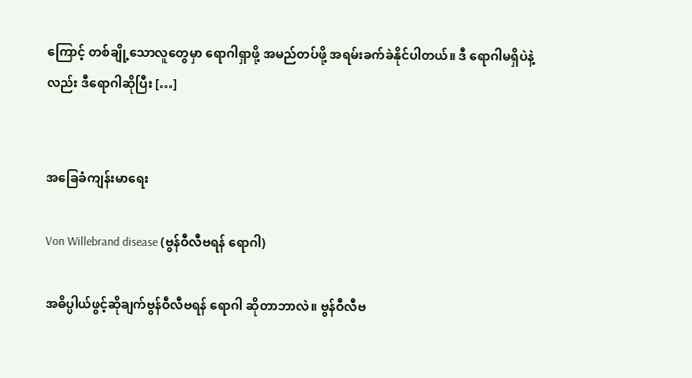ကြောင့် တစ်ချို့သောလူတွေမှာ ရောဂါရှာဖို့ အမည်တပ်ဖို့ အရမ်းခက်ခဲနိုင်ပါတယ်။ ဒီ ရောဂါမရှိပဲနဲ့လည်း ဒီရောဂါဆိုပြီး […]


အခြေခံကျန်းမာရေး

Von Willebrand disease (ဗွန်ဝီလီဗရန် ရောဂါ)

အဓိပ္ပါယ်ဖွင့်ဆိုချက်ဗွန်ဝီလီဗရန် ရောဂါ ဆိုတာဘာလဲ။ ဗွန်ဝီလီဗ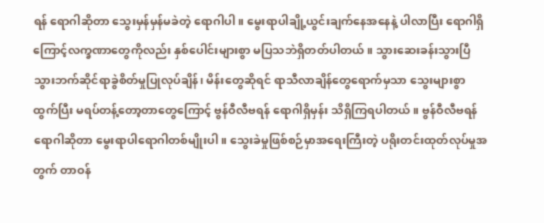ရန် ရောဂါဆိုတာ သွေးမှန်မှန်မခဲတဲ့ ရောဂါပါ။ မွေးရာပါချို့ယွင်းချက်နေအနေနဲ့ ပါလာပြီး ရောဂါရှိကြောင့်လက္ခဏာတွေကိုလည်း နှစ်ပေါင်းများစွာ မပြသဘဲရှိတတ်ပါတယ်။ သွားဆေးခန်းသွားပြီ သွားဘက်ဆိုင်ရာခွဲစိတ်မှုပြုလုပ်ချိန်၊ မိန်းတွေဆိုရင် ရာသီလာချိန်တွေရောက်မှသာ သွေးများစွာထွက်ပြီး မရပ်တန့်တော့တာတွေကြောင့် ဗွန်ဝီလီဗရန် ရောဂါရှိမှန်း သိရှိကြရပါတယ်။ ဗွန်ဝီလီဗရန် ရောဂါဆိုတာ မွေးရာပါရောဂါတစ်မျိုးပါ။ သွေးခဲမှုဖြစ်စဉ်မှာအရေးကြီးတဲ့ ပရိုးတင်းထုတ်လုပ်မှုအတွက် တာဝန်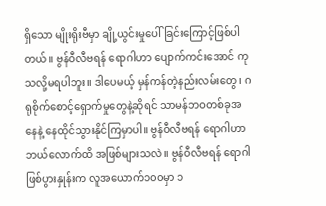ရှိသော မျိုးရိုးဗီမှာ ချို့ယွင်းမှုပေါ်ခြင်းကြောင့်ဖြစ်ပါတယ်။ ဗွန်ဝီလီဗရန် ရောဂါဟာ ပျောက်ကင်းအောင် ကုသလို့မရပါဘူး။ ဒါပေမယ့် မှန်ကန်တဲ့နည်းလမ်းတွေ၊ ဂရုစိုက်စောင့်ရှောက်မှုတွေနဲ့ဆိုရင် သာမန်ဘဝတစ်ခုအနေနဲ့ နေထိုင်သွားနိုင်ကြမှာပါ။ ဗွန်ဝီလီဗရန် ရောဂါဟာ ဘယ်လောက်ထိ အဖြစ်များသလဲ။ ဗွန်ဝီလီဗရန် ရောဂါဖြစ်ပွားနှုန်းက လူအယောက်၁၀၀မှာ ၁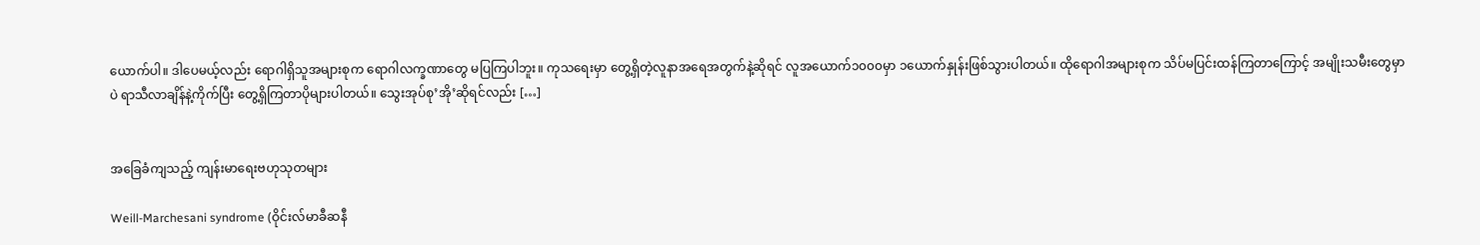ယောက်ပါ။ ဒါပေမယ့်လည်း ရောဂါရှိသူအများစုက ရောဂါလက္ခဏာတွေ မပြကြပါဘူး။ ကုသရေးမှာ တွေ့ရှိတဲ့လူနာအရေအတွက်နဲ့ဆိုရင် လူအယောက်၁၀၀၀မှာ ၁ယောက်နှုန်းဖြစ်သွားပါတယ်။ ထိုရောဂါအများစုက သိပ်မပြင်းထန်ကြတာကြောင့် အမျိုးသမီးတွေမှာပဲ ရာသီလာချိန်နဲ့ကိုက်ပြီး တွေ့ရှိကြတာပိုများပါတယ်။ သွေးအုပ်စု’အို’ဆိုရင်လည်း […]


အခြေခံကျသည့် ကျန်းမာရေးဗဟုသုတများ

Weill-Marchesani syndrome (ဝိုင်းလ်မာခီဆနီ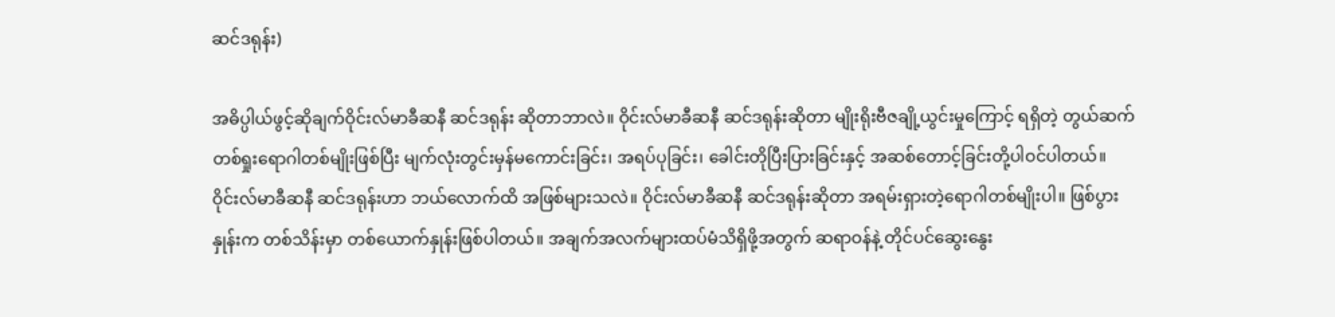ဆင်ဒရုန်း)

အဓိပ္ပါယ်ဖွင့်ဆိုချက်ဝိုင်းလ်မာခီဆနီ ဆင်ဒရုန်း ဆိုတာဘာလဲ။ ဝိုင်းလ်မာခီဆနီ ဆင်ဒရုန်းဆိုတာ မျိုးရိုးဗီဇချို့ယွင်းမှုကြောင့် ရရှိတဲ့ တွယ်ဆက်တစ်ရှုးရောဂါတစ်မျိုးဖြစ်ပြီး မျက်လုံးတွင်းမှန်မကောင်းခြင်း၊ အရပ်ပုခြင်း၊ ခေါင်းတိုပြီးပြားခြင်းနှင့် အဆစ်တောင့်ခြင်းတို့ပါဝင်ပါတယ်။   ဝိုင်းလ်မာခီဆနီ ဆင်ဒရုန်းဟာ ဘယ်လောက်ထိ အဖြစ်များသလဲ။ ဝိုင်းလ်မာခီဆနီ ဆင်ဒရုန်းဆိုတာ အရမ်းရှားတဲ့ရောဂါတစ်မျိုးပါ။ ဖြစ်ပွားနှုန်းက တစ်သိန်းမှာ တစ်ယောက်နှုန်းဖြစ်ပါတယ်။ အချက်အလက်များထပ်မံသိရှိဖို့အတွက် ဆရာဝန်နဲ့ တိုင်ပင်ဆွေးနွေး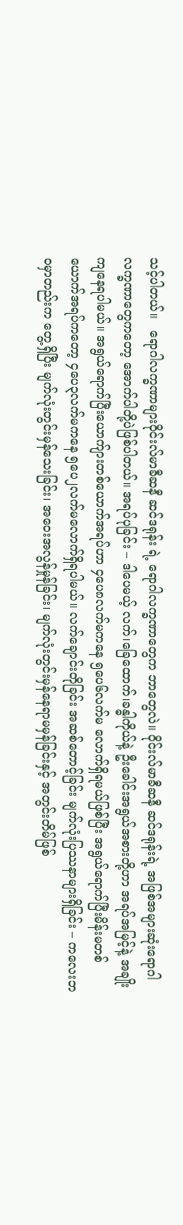သင့်ပါတယ်။   ရောဂါလက္ခဏာများဝိုင်းလ်မာခီဆနီ ဆင်ဒရုန်း ရဲ့ ရောဂါလက္ခဏာတွေက ဘာတွေလဲ။ ဝိုင်းလ်မာခီဆနီ ဆင်ဒရုန်းရဲ့ အဖြစ်အများဆုံးရောဂါလက္ခဏာတွေကတော့ အောက်ပါတို့ပဲဖြစ်ပါတယ်။ အရပ်ပုခြင်း – ဒါပေမယ့် လက်၊ခြေထောက်၊ခန္ဓါကိုယ်နဲ့ ဦးခေါင်းအရွယ်အစားတို့ဟာ အရပ်အမြင့်နဲ့ အချိုးကျနေရပါမယ်။ အရွယ်ရောက်ပြီးယောက်ျားတစ်ယောက်အရပ်ဟာ ၄ပေ၈လက်မကနေ ၅ပေ၆လက်မ လောက်ရှိရမယ်ဖြစ်ပြီး အရွယ်ရောက်ပြီးမိန်းမတစ်ယောက်အရပ်ကတော့ ၄ပေ၃လက်မကနေ ၅ပေ၂လက်မလောက်ရှိရပါမယ်။ လက်ချောင်းတိုခြင်း အဆစ်တောင့်ခြင်း မျက်လုံးပြဿနာများရှိခြင်း – ကလေးဘဝမှာတည်းက တွေ့ရှိပြီး မျက်လုံးတွင်းမှန်သေးခြင်း၊ အဝေးအလွန်မှုန်ခြင်း၊ မျက်လုံးတွင်းမှန်နေရာမမှန်ခြင်းနှင့် အတွင်းတိမ်ဖြစ်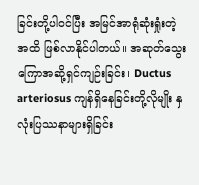ခြင်းတို့ပါဝင်ပြီး အမြင်အာရုံဆုံးရှုံးတဲ့အထိ ဖြစ်လာနိုင်ပါတယ်။ အဆုတ်သွေးကြောအဆို့ရှင်ကျဉ်းခြင်း၊ Ductus arteriosus ကျန်ရှိနေခြင်းတို့လိုမျိုး နှလုံးပြဿနာများရှိခြင်း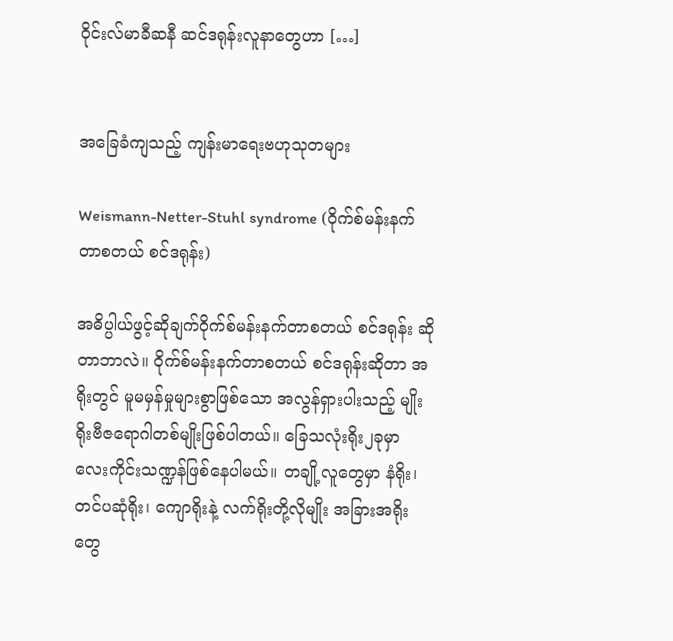ဝိုင်းလ်မာခီဆနီ ဆင်ဒရုန်းလူနာတွေဟာ […]


အခြေခံကျသည့် ကျန်းမာရေးဗဟုသုတများ

Weismann-Netter-Stuhl syndrome (ဝိုက်စ်မန်းနက်တာစတယ် စင်ဒရုန်း)

အဓိပ္ပါယ်ဖွင့်ဆိုချက်ဝိုက်စ်မန်းနက်တာစတယ် စင်ဒရုန်း ဆိုတာဘာလဲ။ ဝိုက်စ်မန်းနက်တာစတယ် စင်ဒရုန်းဆိုတာ အရိုးတွင် မူမမှန်မှုများစွာဖြစ်သော အလွန်ရှားပါးသည့် မျိုးရိုးဗီဇရောဂါတစ်မျိုးဖြစ်ပါတယ်။ ခြေသလုံးရိုး၂ခုမှာ လေးကိုင်းသဏ္ဍန်ဖြစ်နေပါမယ်။ တချို့လူတွေမှာ နံရိုး၊ တင်ပဆုံရိုး၊ ကျောရိုးနဲ့ လက်ရိုးတို့လိုမျိုး အခြားအရိုးတွေ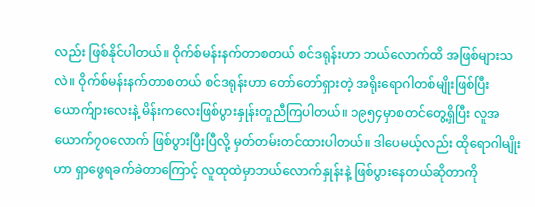လည်း ဖြစ်နိုင်ပါတယ်။ ဝိုက်စ်မန်းနက်တာစတယ် စင်ဒရုန်းဟာ ဘယ်လောက်ထိ အဖြစ်များသလဲ။ ဝိုက်စ်မန်းနက်တာစတယ် စင်ဒရုန်းဟာ တော်တော်ရှားတဲ့ အရိုးရောဂါတစ်မျိုးဖြစ်ပြီး ယောက်ျားလေးနဲ့ မိန်းကလေးဖြစ်ပွားနှုန်းတူညီကြပါတယ်။ ၁၉၅၄မှာစတင်တွေ့ရှိပြီး လူအယောက်၇၀လောက် ဖြစ်ပွားပြီးပြီလို့ မှတ်တမ်းတင်ထားပါတယ်။ ဒါပေမယ့်လည်း ထိုရောဂါမျိုးဟာ ရှာဖွေရခက်ခဲတာကြောင့် လူထုထဲမှာဘယ်လောက်နှုန်းနဲ့ ဖြစ်ပွားနေတယ်ဆိုတာကို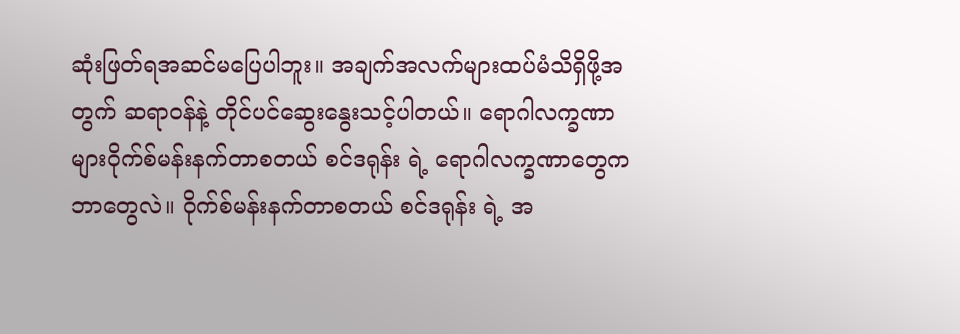ဆုံးဖြတ်ရအဆင်မပြေပါဘူး။ အချက်အလက်များထပ်မံသိရှိဖို့အတွက် ဆရာဝန်နဲ့ တိုင်ပင်ဆွေးနွေးသင့်ပါတယ်။ ရောဂါလက္ခဏာများဝိုက်စ်မန်းနက်တာစတယ် စင်ဒရုန်း ရဲ့ ရောဂါလက္ခဏာတွေက ဘာတွေလဲ။ ဝိုက်စ်မန်းနက်တာစတယ် စင်ဒရုန်း ရဲ့ အ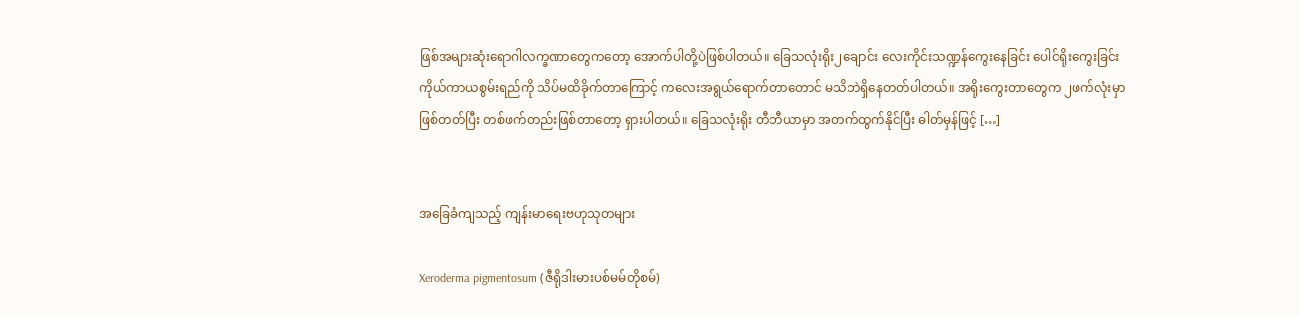ဖြစ်အများဆုံးရောဂါလက္ခဏာတွေကတော့ အောက်ပါတို့ပဲဖြစ်ပါတယ်။ ခြေသလုံးရိုး၂ချောင်း လေးကိုင်းသဏ္ဍန်ကွေးနေခြင်း ပေါင်ရိုးကွေးခြင်း ကိုယ်ကာယစွမ်းရည်ကို သိပ်မထိခိုက်တာကြောင့် ကလေးအရွယ်ရောက်တာတောင် မသိဘဲရှိနေတတ်ပါတယ်။ အရိုးကွေးတာတွေက ၂ဖက်လုံးမှာဖြစ်တတ်ပြီး တစ်ဖက်တည်းဖြစ်တာတော့ ရှားပါတယ်။ ခြေသလုံးရိုး တီဘီယာမှာ အတက်ထွက်နိုင်ပြီး ဓါတ်မှန်ဖြင့် […]


အခြေခံကျသည့် ကျန်းမာရေးဗဟုသုတများ

Xeroderma pigmentosum (ဇီရိုဒါးမားပစ်မမ်တိုစမ်)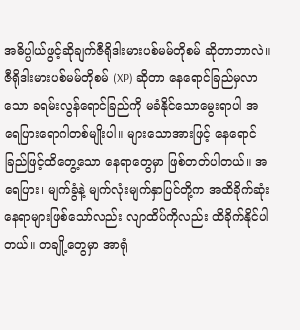အဓိပ္ပါယ်ဖွင့်ဆိုချက်ဇီရိုဒါးမားပစ်မမ်တိုစမ် ဆိုတာဘာလဲ။ ဇီရိုဒါးမားပစ်မမ်တိုစမ် (XP) ဆိုတာ နေရောင်ခြည်မှလာသော ခရမ်းလွန်ရောင်ခြည်ကို မခံနိုင်သောမွေးရာပါ အရေပြားရောဂါတစ်မျိုးပါ။ များသောအားဖြင့် နေရောင်ခြည်ဖြင့်ထိတွေ့သော နေရာတွေမှာ ဖြစ်တတ်ပါတယ်။ အရေပြား၊ မျက်ခွံနဲ့ မျက်လုံးမျက်နှာပြင်တို့က အထိခိုက်ဆုံးနေရာများဖြစ်သော်လည်း လျာထိပ်ကိုလည်း ထိခိုက်နိုင်ပါတယ်။ တချို့တွေမှာ အာရုံ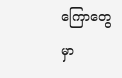ကြောတွေမှာ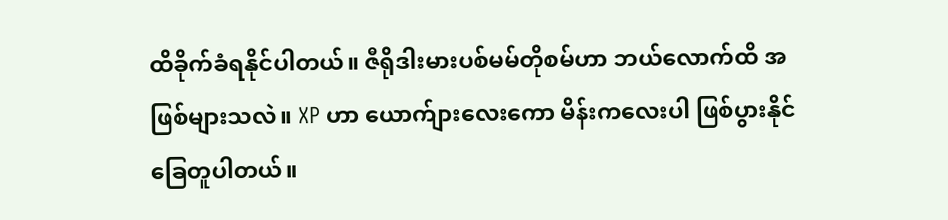ထိခိုက်ခံရနိုင်ပါတယ်။ ဇီရိုဒါးမားပစ်မမ်တိုစမ်ဟာ ဘယ်လောက်ထိ အဖြစ်များသလဲ။ XP ဟာ ယောက်ျားလေးကော မိန်းကလေးပါ ဖြစ်ပွားနိုင်ခြေတူပါတယ်။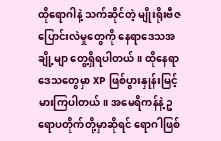ထိုရောဂါနဲ့ သက်ဆိုင်တဲ့ မျိုးရိုးဗီဇပြောင်းလဲမှုတွေကို နေရာဒေသအချို့မျာ တွေ့ရှိရပါတယ်။ ထိုနေရာဒေသတွေမှာ XP ဖြစ်ပွားနှုန်းမြင့်မားကြပါတယ်။ အမေရိကန်နဲ့ ဥရောပတိုက်တို့မှာဆိုရင် ရောဂါဖြစ်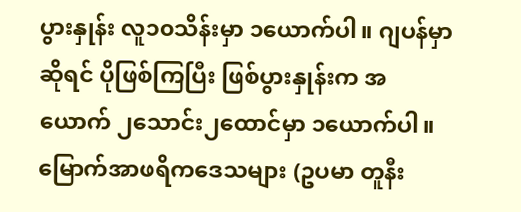ပွားနှုန်း လူ၁၀သိန်းမှာ ၁ယောက်ပါ။ ဂျပန်မှာဆိုရင် ပိုဖြစ်ကြပြီး ဖြစ်ပွားနှုန်းက အယောက် ၂သောင်း၂ထောင်မှာ ၁ယောက်ပါ။ မြောက်အာဖရိကဒေသများ (ဥပမာ တူနီး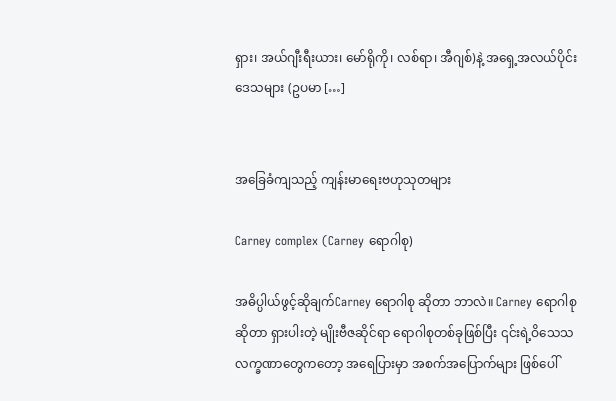ရှား၊ အယ်ဂျီးရီးယား၊ မော်ရိုကို၊ လစ်ရာ၊ အီဂျစ်)နဲ့ အရှေ့အလယ်ပိုင်းဒေသများ (ဥပမာ […]


အခြေခံကျသည့် ကျန်းမာရေးဗဟုသုတများ

Carney complex (Carney ရောဂါစု)

အဓိပ္ပါယ်ဖွင့်ဆိုချက်Carney ရောဂါစု ဆိုတာ ဘာလဲ။ Carney ရောဂါစုဆိုတာ ရှားပါးတဲ့ မျိုးဗီဇဆိုင်ရာ ရောဂါစုတစ်ခုဖြစ်ပြီး ၎င်းရဲ့ဝိသေသလက္ခဏာတွေကတော့ အရေပြားမှာ အစက်အပြောက်များ ဖြစ်ပေါ်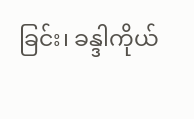ခြင်း၊ ခန္ဒါကိုယ်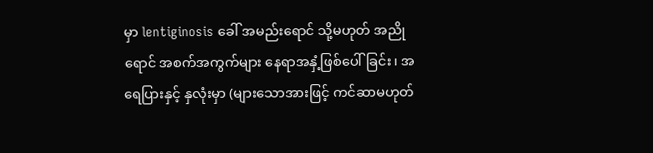မှာ lentiginosis ခေါ် အမည်းရောင် သို့မဟုတ် အညိုရောင် အစက်အကွက်များ နေရာအနှံ့ဖြစ်ပေါ်ခြင်း၊ အရေပြားနှင့် နှလုံးမှာ (များသောအားဖြင့် ကင်ဆာမဟုတ်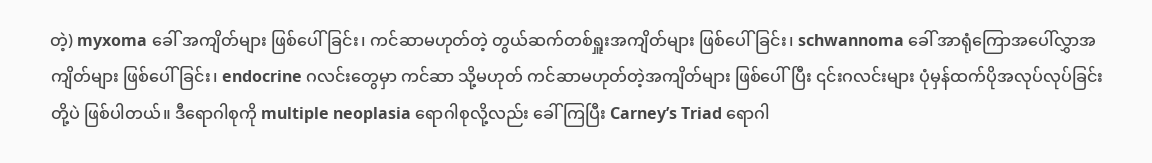တဲ့) myxoma ခေါ် အကျိတ်များ ဖြစ်ပေါ်ခြင်း၊ ကင်ဆာမဟုတ်တဲ့ တွယ်ဆက်တစ်ရှူးအကျိတ်များ ဖြစ်ပေါ်ခြင်း၊ schwannoma ခေါ် အာရုံကြောအပေါ်လွှာအကျိတ်များ ဖြစ်ပေါ်ခြင်း၊ endocrine ဂလင်းတွေမှာ ကင်ဆာ သို့မဟုတ် ကင်ဆာမဟုတ်တဲ့အကျိတ်များ ဖြစ်ပေါ်ပြီး ၎င်းဂလင်းများ ပုံမှန်ထက်ပိုအလုပ်လုပ်ခြင်းတို့ပဲ ဖြစ်ပါတယ်။ ဒီရောဂါစုကို multiple neoplasia ရောဂါစုလို့လည်း ခေါ်ကြပြီး Carney’s Triad ရောဂါ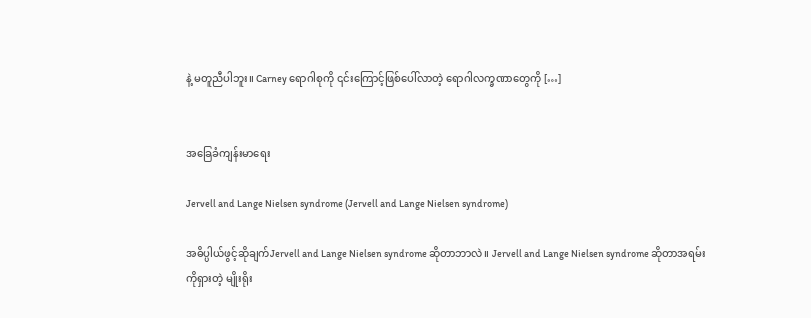နဲ့ မတူညီပါဘူး။ Carney ရောဂါစုကို ၎င်းကြောင့်ဖြစ်ပေါ်လာတဲ့ ရောဂါလက္ခဏာတွေကို […]


အခြေခံကျန်းမာရေး

Jervell and Lange Nielsen syndrome (Jervell and Lange Nielsen syndrome)

အဓိပ္ပါယ်ဖွင့်ဆိုချက်Jervell and Lange Nielsen syndrome ဆိုတာဘာလဲ။ Jervell and Lange Nielsen syndrome ဆိုတာအရမ်းကိုရှားတဲ့ မျိုးရိုး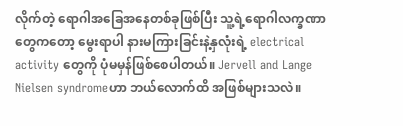လိုက်တဲ့ ရောဂါအခြေအနေတစ်ခုဖြစ်ပြီး သူ့ရဲ့ရောဂါလက္ခဏာတွေကတော့ မွေးရာပါ နားမကြားခြင်းနဲ့နှလုံးရဲ့ electrical activity တွေကို ပုံမမှန်ဖြစ်စေပါတယ်။ Jervell and Lange Nielsen syndromeဟာ ဘယ်လောက်ထိ အဖြစ်များသလဲ။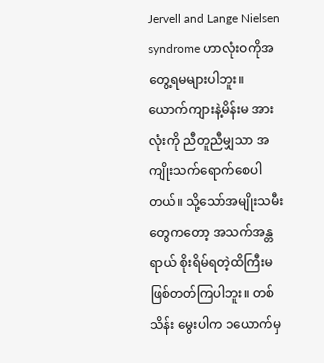Jervell and Lange Nielsen syndrome ဟာလုံးဝကိုအတွေ့ရမများပါဘူး။ ယောက်ကျားနဲ့မိန်းမ အားလုံးကို ညီတူညီမျှသာ အကျိုးသက်ရောက်စေပါတယ်။ သို့သော်အမျိုးသမီးတွေကတော့ အသက်အန္တရာယ် စိုးရိမ်ရတဲ့ထိကြီးမဖြစ်တတ်ကြပါဘူး။ တစ်သိန်း မွေးပါက ၁ယောက်မှ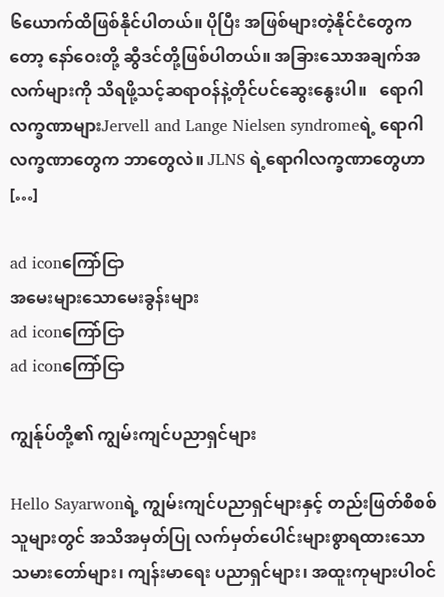၆ယောက်ထိဖြစ်နိုင်ပါတယ်။ ပိုပြီး အဖြစ်များတဲ့နိုင်ငံတွေကတော့ နော်ဝေးတို့ ဆွီဒင်တို့ဖြစ်ပါတယ်။ အခြားသောအချက်အလက်များကို သိရဖို့သင့်ဆရာဝန်နဲ့တိုင်ပင်ဆွေးနွေးပါ။   ရောဂါလက္ခဏာများJervell and Lange Nielsen syndromeရဲ့ ရောဂါလက္ခဏာတွေက ဘာတွေလဲ။ JLNS ရဲ့ရောဂါလက္ခဏာတွေဟာ […]

ad iconကြော်ငြာ
အမေးများသောမေးခွန်းများ
ad iconကြော်ငြာ
ad iconကြော်ငြာ

ကျွန်ုပ်တို့၏ ကျွမ်းကျင်ပညာရှင်များ

Hello Sayarwonရဲ့ ကျွမ်းကျင်ပညာရှင်များနှင့် တည်းဖြတ်စိစစ်သူများတွင် အသိအမှတ်ပြု လက်မှတ်ပေါင်းများစွာရထားသော သမားတော်များ၊ ကျန်းမာရေး ပညာရှင်များ၊ အထူးကုများပါဝင်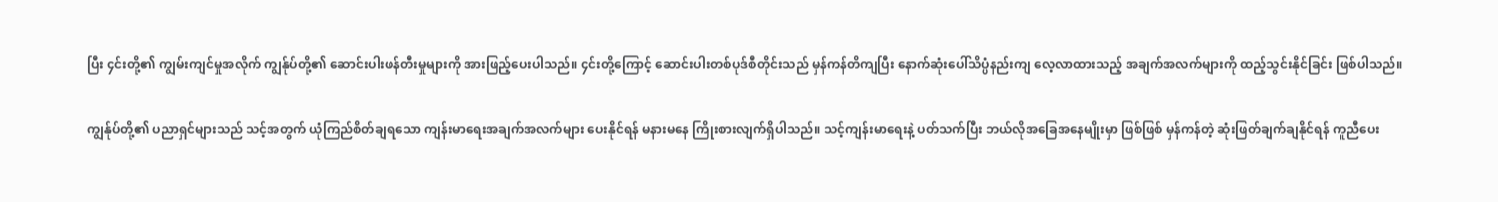ပြီး ၄င်းတို့၏ ကျွမ်းကျင်မှုအလိုက် ကျွန်ုပ်တို့၏ ဆောင်းပါးဖန်တီးမှုများကို အားဖြည့်ပေးပါသည်။ ၄င်းတို့ကြောင့် ဆောင်းပါးတစ်ပုဒ်စီတိုင်းသည် မှန်ကန်တိကျပြီး နောက်ဆုံးပေါ်သိပ္ပံနည်းကျ လေ့လာထားသည့် အချက်အလက်များကို ထည့်သွင်းနိုင်ခြင်း ဖြစ်ပါသည်။

ကျွန်ုပ်တို့၏ ပညာရှင်များသည် သင့်အတွက် ယုံကြည်စိတ်ချရသော ကျန်းမာရေးအချက်အလက်များ ပေးနိုင်ရန် မနားမနေ ကြိုးစားလျက်ရှိပါသည်။ သင့်ကျန်းမာရေးနဲ့ ပတ်သက်ပြီး ဘယ်လိုအခြေအနေမျိုးမှာ ဖြစ်ဖြစ် မှန်ကန်တဲ့ ဆုံးဖြတ်ချက်ချနိုင်ရန် ကူညီပေး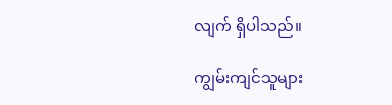လျက် ရှိပါသည်။

ကျွမ်းကျင်သူများ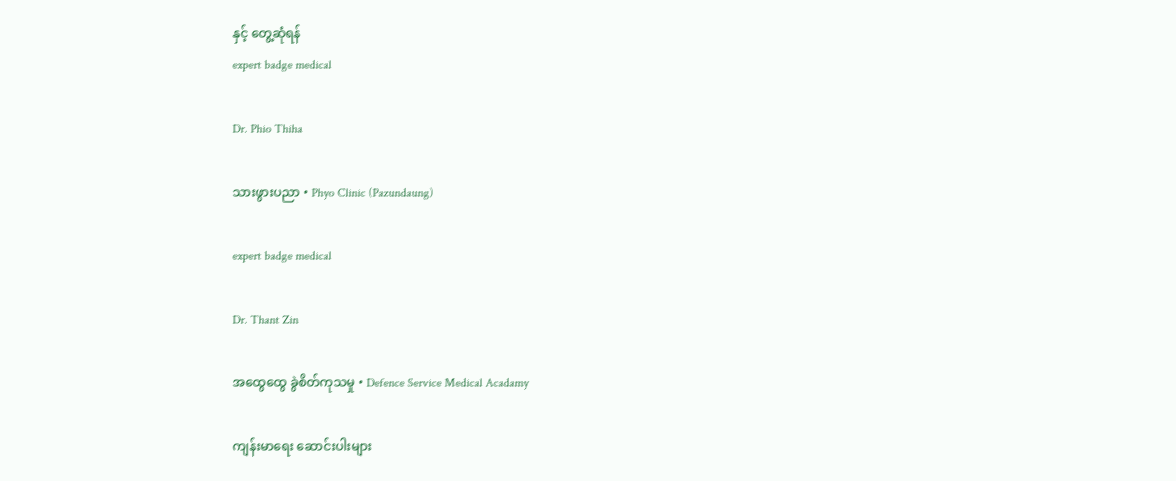နှင့် တွေ့ဆုံရန်
expert badge medical

Dr. Phio Thiha

သားဖွားပညာ • Phyo Clinic (Pazundaung)

expert badge medical

Dr. Thant Zin

အထွေထွေ ခွဲစိတ်ကုသမှု • Defence Service Medical Acadamy

ကျန်းမာရေး ဆောင်းပါးများ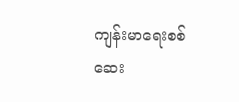ကျန်းမာရေးစစ်ဆေး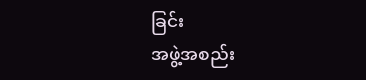ခြင်း
အဖွဲ့အစည်း